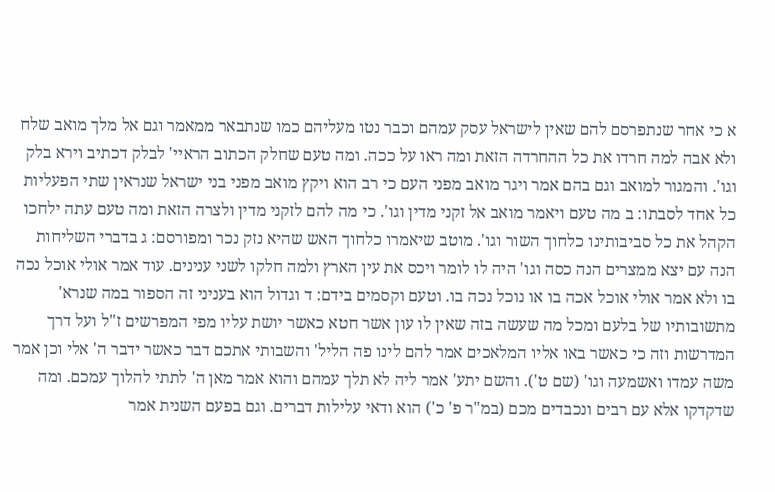א כי אחר שנתפרסם להם שאין לישראל עסק עמהם וכבר נטו מעליהם כמו שנתבאר ממאמר וגם אל מלך מואב שלח ולא אבה למה חרדו את כל ההחרדה הזאת ומה ראו על ככה. ומה טעם שחלק הכתוב הראיי' לבלק דכתיב וירא בלק וגו'. והמגור למואב וגם בהם אמר ויגר מואב מפני העם כי רב הוא ויקץ מואב מפני בני ישראל שנראין שתי הפעליות כל אחד לסבתו: ב מה טעם ויאמר מואב אל זקני מדין וגו'. כי מה להם לזקני מדין ולצרה הזאת ומה טעם עתה ילחכו הקהל את כל סביבותינו כלחוך השור וגו'. מוטב שיאמרו כלחוך האש שהיא נזק נכר ומפורסם: ג בדברי השליחות הנה עם יצא ממצרים הנה כסה וגו' היה לו לומר ויכס את עין הארץ ולמה חלקו לשני ענינים. עוד אמר אולי אוכל נכה בו ולא אמר אולי אוכל אכה בו או נוכל נכה בו. וטעם וקסמים בידם: ד וגדול הוא בעניני זה הספור במה שנרא' מתשובותיו של בלעם ומכל מה שעשה בזה שאין לו עון אשר חטא כאשר יושת עליו מפי המפרשים ז"ל ועל דרך המדרשות וזה כי כאשר באו אליו המלאכים אמר להם לינו פה הליל' והשבותי אתכם דבר כאשר ידבר ה' אלי וכן אמר משה עמדו ואשמעה וגו' (שם ט'). והשם יתע' אמר ליה לא תלך עמהם והוא אמר מאן ה' לתתי להלוך עמכם. ומה שדקדקו אלא עם רבים ונכבדים מכם (במ"ר פ' כ') הוא ודאי עלילות דברים. וגם בפעם השנית אמר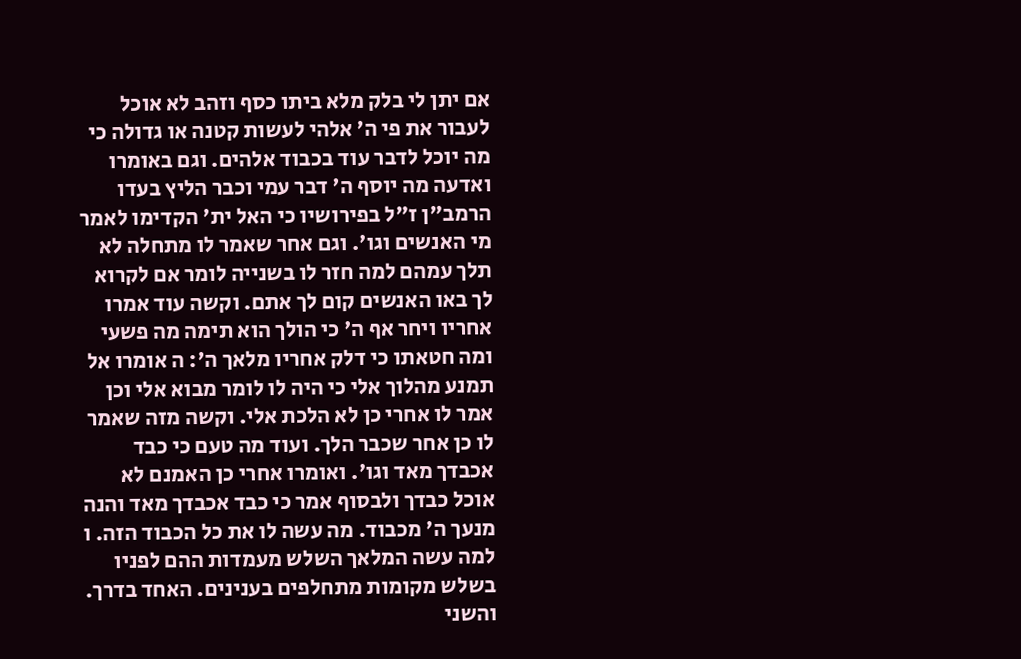אם יתן לי בלק מלא ביתו כסף וזהב לא אוכל לעבור את פי ה' אלהי לעשות קטנה או גדולה כי מה יוכל לדבר עוד בכבוד אלהים. וגם באומרו ואדעה מה יוסף ה' דבר עמי וכבר הליץ בעדו הרמב"ן ז"ל בפירושיו כי האל ית' הקדימו לאמר מי האנשים וגו'. וגם אחר שאמר לו מתחלה לא תלך עמהם למה חזר לו בשנייה לומר אם לקרוא לך באו האנשים קום לך אתם. וקשה עוד אמרו אחריו ויחר אף ה' כי הולך הוא תימה מה פשעי ומה חטאתו כי דלק אחריו מלאך ה': ה אומרו אל תמנע מהלוך אלי כי היה לו לומר מבוא אלי וכן אמר לו אחרי כן לא הלכת אלי. וקשה מזה שאמר לו כן אחר שכבר הלך. ועוד מה טעם כי כבד אכבדך מאד וגו'. ואומרו אחרי כן האמנם לא אוכל כבדך ולבסוף אמר כי כבד אכבדך מאד והנה מנעך ה' מכבוד. מה עשה לו את כל הכבוד הזה. ו למה עשה המלאך השלש מעמדות ההם לפניו בשלש מקומות מתחלפים בענינים. האחד בדרך. והשני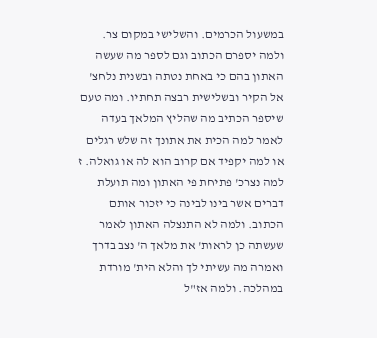במשעול הכרמים. והשלישי במקום צר. ולמה יספרם הכתוב וגם לספר מה שעשה האתון בהם כי באחת נטתה ובשנית נלחצ' אל הקיר ובשלישית רבצה תחתיו. ומה טעם שיספר הכתיב מה שהליץ המלאך בעדה לאמר למה הכית את אתונך זה שלש רגלים או למה יקפיד אם קרוב הוא לה או גואלה. ז למה נצרכ' פתיחת פי האתון ומה תועלת דברים אשר בינו לבינה כי יזכור אותם הכתוב. ולמה לא התנצלה האתון לאמר שעשתה כן לראות' את מלאך ה' נצב בדרך ואמרה מה עשיתי לך והלא הית' מורדת במהלכה. ולמה אז"ל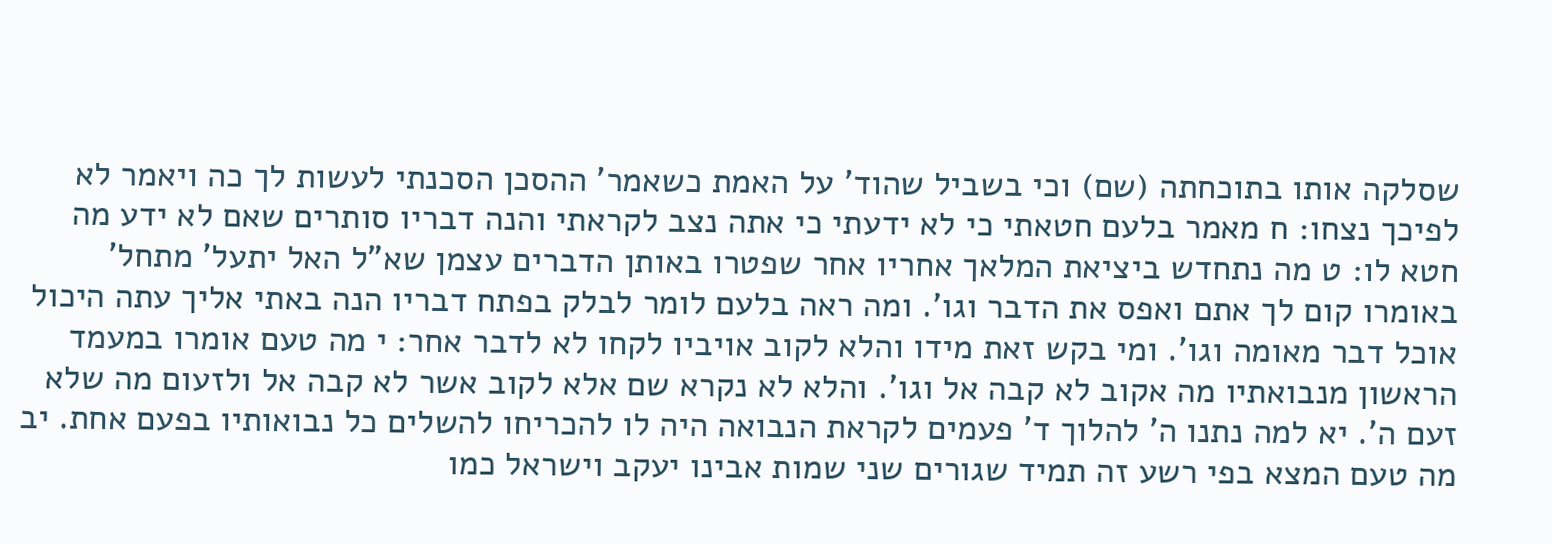שסלקה אותו בתוכחתה (שם) וכי בשביל שהוד' על האמת כשאמר' ההסכן הסכנתי לעשות לך כה ויאמר לא לפיכך נצחו: ח מאמר בלעם חטאתי כי לא ידעתי כי אתה נצב לקראתי והנה דבריו סותרים שאם לא ידע מה חטא לו: ט מה נתחדש ביציאת המלאך אחריו אחר שפטרו באותן הדברים עצמן שא"ל האל יתעל' מתחל' באומרו קום לך אתם ואפס את הדבר וגו'. ומה ראה בלעם לומר לבלק בפתח דבריו הנה באתי אליך עתה היכול אוכל דבר מאומה וגו'. ומי בקש זאת מידו והלא לקוב אויביו לקחו לא לדבר אחר: י מה טעם אומרו במעמד הראשון מנבואתיו מה אקוב לא קבה אל וגו'. והלא לא נקרא שם אלא לקוב אשר לא קבה אל ולזעום מה שלא זעם ה'. יא למה נתנו ה' להלוך ד' פעמים לקראת הנבואה היה לו להכריחו להשלים כל נבואותיו בפעם אחת. יב מה טעם המצא בפי רשע זה תמיד שגורים שני שמות אבינו יעקב וישראל כמו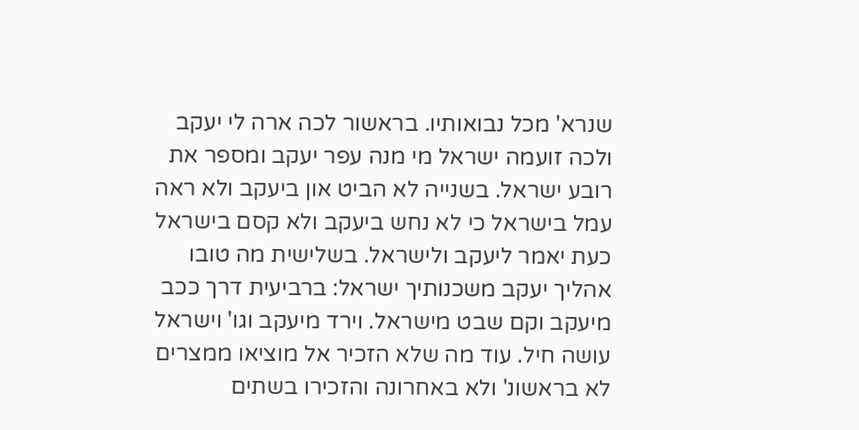שנרא' מכל נבואותיו. בראשור לכה ארה לי יעקב ולכה זועמה ישראל מי מנה עפר יעקב ומספר את רובע ישראל. בשנייה לא הביט און ביעקב ולא ראה עמל בישראל כי לא נחש ביעקב ולא קסם בישראל כעת יאמר ליעקב ולישראל. בשלישית מה טובו אהליך יעקב משכנותיך ישראל: ברביעית דרך ככב מיעקב וקם שבט מישראל. וירד מיעקב וגו' וישראל עושה חיל. עוד מה שלא הזכיר אל מוציאו ממצרים לא בראשונ' ולא באחרונה והזכירו בשתים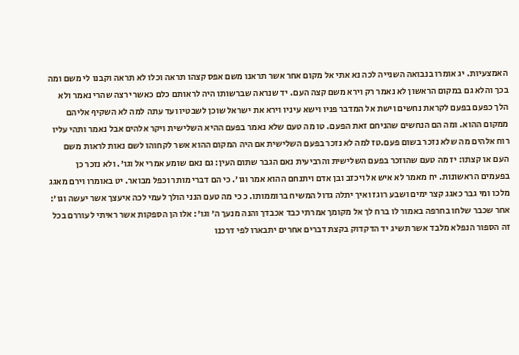האמצעיות. יג אומרו בנבואה השנייה לכה נא אתי אל מקום אחר אשר תראנו משם אפס קצהו תראה וכלו לא תראה וקבנו לי משם ומה בכך והלא גם במקום הראשון לא נאמר רק וירא משם קצה העם. יד שנראה שברשותו היה לראותם כלם כאשר ירצה שהרי נאמר ולא הלך כפעם בפעם לקראת נחשים וישת אל המדבר פניו וישא עיניו וירא את ישראל שוכן לשבטיו ועד עתה למה לא השקיף אליהם ממקום ההוא. ומה הם הנחשים שהניחם זאת הפעם. טו מה טעם שלא נאמר בפעם ההיא השלישית ויקר אלהים אבל נאמר ותהי עליו רוח אלהים מה שלא נזכר בשום פעם.טז למה לא נזכר בפעם השלישית אם היה המקום ההוא אשר לקחוהו לשם נאות לראות משם העם או קצתו: יז מה טעם שהוזכר בפעם השלישית והרביעית נאם הגבר שתום העין: גם נאם שומע אמרי אל וגו'. ולא נזכר כן בפעמים הראשונות. יח מאמר לא איש אל ויכזב ובן אדם ויתנחם ההוא אמר וגו'. כי הם דברי מותר וכפל מבואר. יט באומרו וירם מאגג מלכו ומי גבר כאגג קצר ימים ושבע רוגז ואיך יתלה גדול המשיח ברוממותו. כ כי מה טעם הנני הולך לעמי לכה איעצך אשר יעשה וגו': אחר שכבר שלחו בחרפה באמור לו ברח לך אל מקומך אמרתי כבד אכבדך והנה מנעך ה' וגו': אלו הן הספקות אשר ראיתי לעוררם בכל זה הספור הנפלא מלבד אשר תשיג יד הדקדוק בקצת דברים אחרים יתבארו לפי דרכנו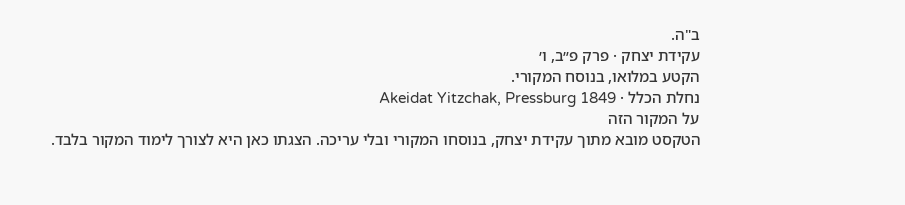ב"ה.
עקידת יצחק · פרק פ״ב, ו׳
הקטע במלואו, בנוסח המקורי.
נחלת הכלל · Akeidat Yitzchak, Pressburg 1849
על המקור הזה
הטקסט מובא מתוך עקידת יצחק, בנוסחו המקורי ובלי עריכה. הצגתו כאן היא לצורך לימוד המקור בלבד.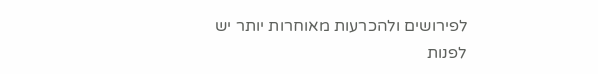לפירושים ולהכרעות מאוחרות יותר יש לפנות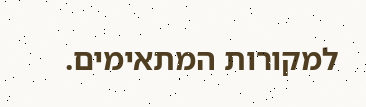למקורות המתאימים.